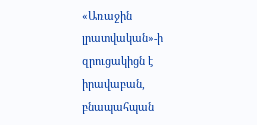«Առաջին լրատվական»-ի զրուցակիցն է իրավաբան, բնապահպան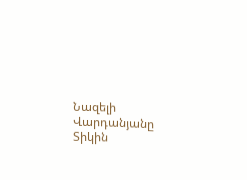Նազելի Վարդանյանը
Տիկին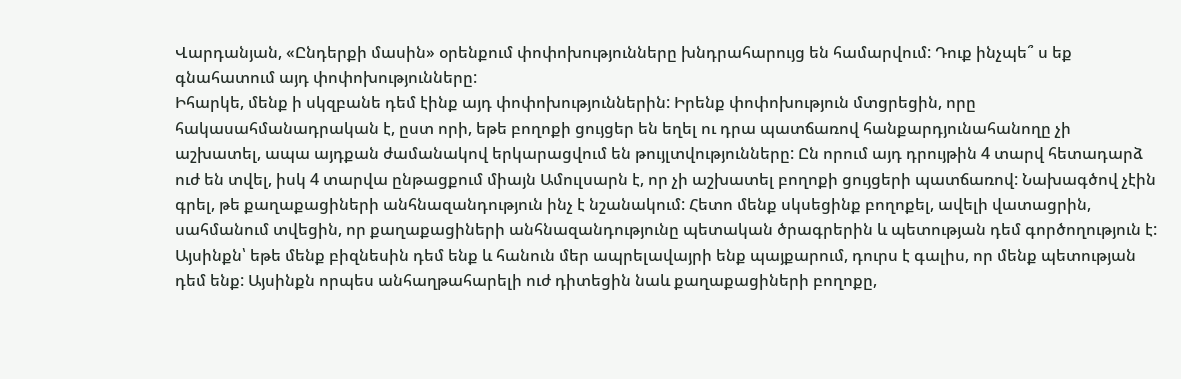Վարդանյան, «Ընդերքի մասին» օրենքում փոփոխությունները խնդրահարույց են համարվում: Դուք ինչպե՞ ս եք գնահատում այդ փոփոխությունները:
Իհարկե, մենք ի սկզբանե դեմ էինք այդ փոփոխություններին: Իրենք փոփոխություն մտցրեցին, որը հակասահմանադրական է, ըստ որի, եթե բողոքի ցույցեր են եղել ու դրա պատճառով հանքարդյունահանողը չի աշխատել, ապա այդքան ժամանակով երկարացվում են թույլտվությունները: Ըն որում այդ դրույթին 4 տարվ հետադարձ ուժ են տվել, իսկ 4 տարվա ընթացքում միայն Ամուլսարն է, որ չի աշխատել բողոքի ցույցերի պատճառով: Նախագծով չէին գրել, թե քաղաքացիների անհնազանդություն ինչ է նշանակում: Հետո մենք սկսեցինք բողոքել, ավելի վատացրին, սահմանում տվեցին, որ քաղաքացիների անհնազանդությունը պետական ծրագրերին և պետության դեմ գործողություն է: Այսինքն՝ եթե մենք բիզնեսին դեմ ենք և հանուն մեր ապրելավայրի ենք պայքարում, դուրս է գալիս, որ մենք պետության դեմ ենք: Այսինքն որպես անհաղթահարելի ուժ դիտեցին նաև քաղաքացիների բողոքը,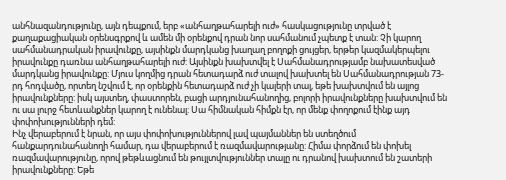անհնազանդությունը, այն դեպքում, երբ «անհաղթահարելի ուժ» հասկացությունը տրված է քաղաքացիական օրենսգրքով և ամեն մի օրենքով դրան նոր սահմանում չպետք է տան: Չի կարող սահմանադրական իրավունքը, այսինքն մարդկանց խաղաղ բողոքի ցույցեր, երթեր կազմակերպելու իրավունքը դառնա անհաղթահարելի ուժ: Այսինքն խախտվել է Սահմանադրությամբ նախատեսված մարդկանց իրավունքը: Մյուս կողմից դրան հետադարձ ուժ տալով խախտել են Սահմանադրության 73-րդ հոդվածը, որտեղ նշվում է, որ օրենքին հետադարձ ուժ չի կալերի տալ, եթե խախտվում են այլոց իրավունքները: իսկ այստեղ, փաստորեն, բացի արդյունահանողից, բոլորի իրավունքները խախտվում են ու սա լուրջ հետևանքներ կարող է ունենալ: Սա հիմնական հիմքն էր, որ մենք փողոքում էինք այդ փոփոխությունների դեմ:
Ինչ վերաբերում է նրան, որ այս փոփոխություններով լավ պայմաններ են ստեղծում հանքարդունահանողի համար, դա վերաբերում է ռազմավարությանը: Հիմա փորձում են փոխել ռազմավարությունը, որով թեթևացնում են թույլտվություններ տալը ու դրանով խախտում են շատերի իրավունքները: Եթե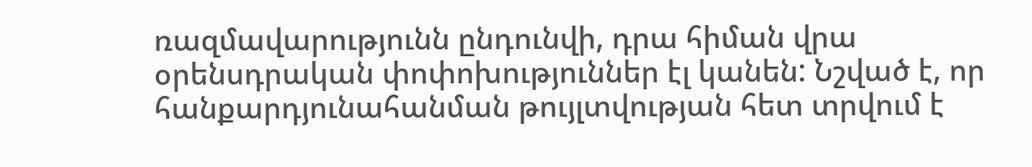ռազմավարությունն ընդունվի, դրա հիման վրա օրենսդրական փոփոխություններ էլ կանեն: Նշված է, որ հանքարդյունահանման թույլտվության հետ տրվում է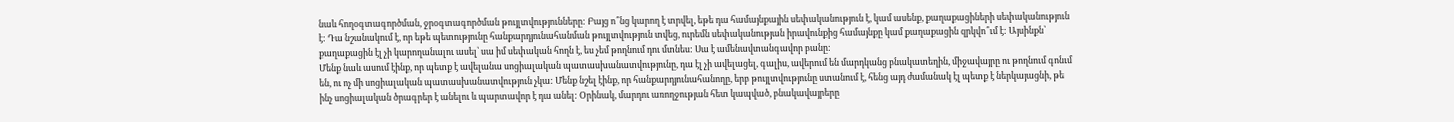նաև հողօգտագործման, ջրօգտագործման թույլտվությունները: Բայց ո՞նց կարող է տրվել, եթե դա համայնքային սեփականություն է, կամ ասենք, քաղաքացիների սեփականություն է: Դա նշանակում է, որ եթե պետությունը հանքարդյունահանման թույլտվություն տվեց, ուրեմն սեփականության իրավունքից համայնքը կամ քաղաքացին զրկվո՞ւմ է: Այսինքն՝ քաղաքացին էլ չի կարողանալու ասել՝ սա իմ սեփական հողն է, ես չեմ թողնում դու մտնես: Սա է ամենավտանգավոր բանը:
Մենք նաև ասում էինք, որ պետք է ավելանա սոցիալական պատասխանատվությունը, դա էլ չի ավելացել, գալիս, ավերում են մարդկանց բնակատեղին, միջավայրը ու թողնում գոնւմ են, ու ոչ մի սոցիալական պատասխանատվություն չկա: Մենք նշել էինք, որ հանքարդյունահանողը, երբ թույլտվությունը ստանում է, հենց այդ ժամանակ էլ պետք է ներկայացնի, թե ինչ սոցիալական ծրագրեր է անելու և պարտավոր է դա անել: Օրինակ, մարդու առողջության հետ կապված, բնակավայրերը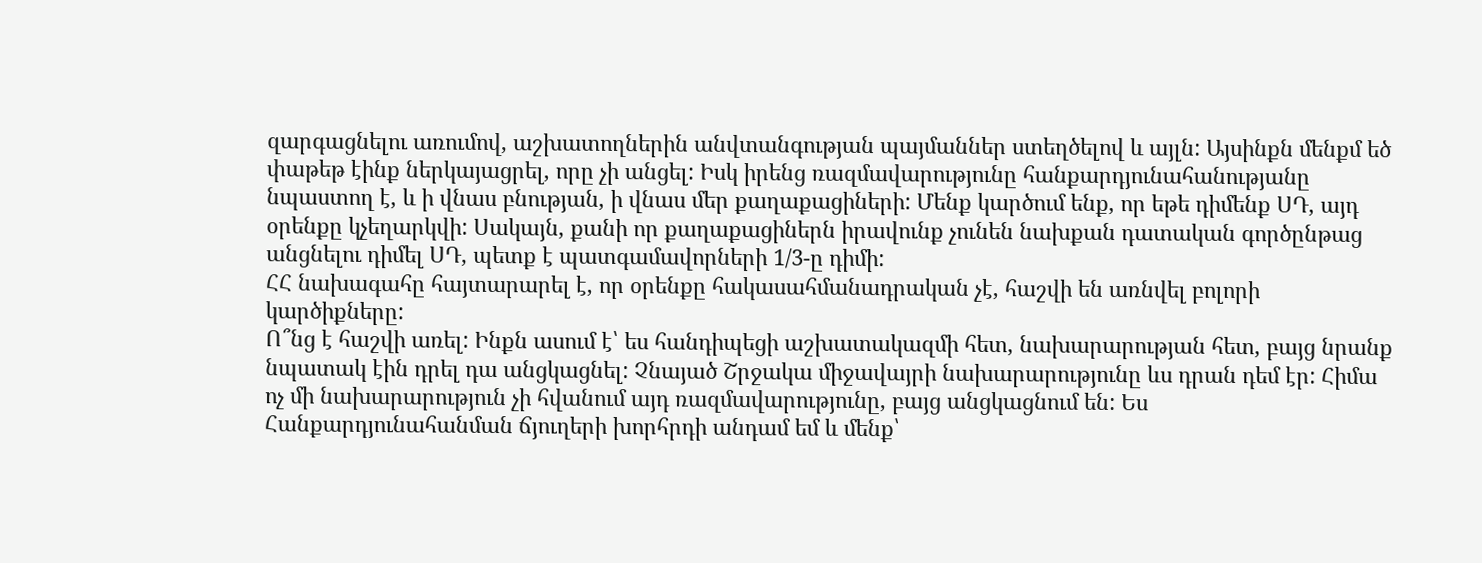զարգացնելու առումով, աշխատողներին անվտանգության պայմաններ ստեղծելով և այլն: Այսինքն մենքմ եծ փաթեթ էինք ներկայացրել, որը չի անցել: Իսկ իրենց ռազմավարությունը հանքարդյունահանությանը նպաստող է, և ի վնաս բնության, ի վնաս մեր քաղաքացիների: Մենք կարծում ենք, որ եթե դիմենք ՍԴ, այդ օրենքը կչեղարկվի: Սակայն, քանի որ քաղաքացիներն իրավունք չունեն նախքան դատական գործընթաց անցնելու դիմել ՍԴ, պետք է պատգամավորների 1/3-ը դիմի:
ՀՀ նախագահը հայտարարել է, որ օրենքը հակասահմանադրական չէ, հաշվի են առնվել բոլորի կարծիքները:
Ո՞նց է հաշվի առել: Ինքն ասում է՝ ես հանդիպեցի աշխատակազմի հետ, նախարարության հետ, բայց նրանք նպատակ էին դրել դա անցկացնել: Չնայած Շրջակա միջավայրի նախարարությունը ևս դրան դեմ էր: Հիմա ոչ մի նախարարություն չի հվանում այդ ռազմավարությունը, բայց անցկացնում են: Ես Հանքարդյունահանման ճյուղերի խորհրդի անդամ եմ և մենք՝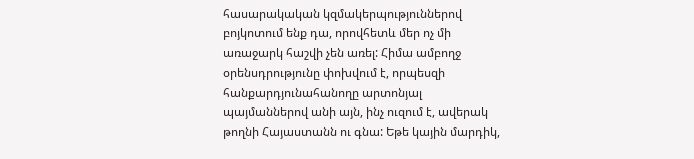հասարակական կզմակերպություններով բոյկոտում ենք դա, որովհետև մեր ոչ մի առաջարկ հաշվի չեն առել: Հիմա ամբողջ օրենսդրությունը փոխվում է, որպեսզի հանքարդյունահանողը արտոնյալ պայմաններով անի այն, ինչ ուզում է, ավերակ թողնի Հայաստանն ու գնա: Եթե կային մարդիկ,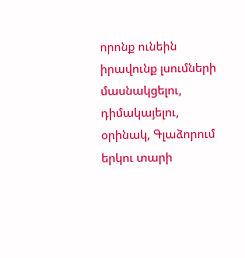որոնք ունեին իրավունք լսումների մասնակցելու, դիմակայելու, օրինակ, Գլաձորում երկու տարի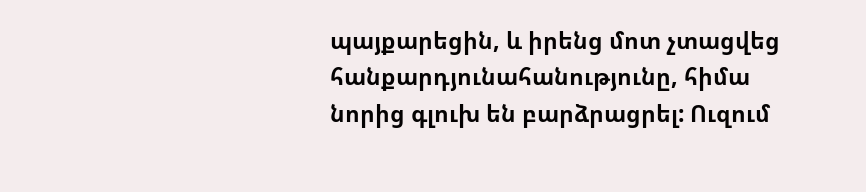պայքարեցին, և իրենց մոտ չտացվեց հանքարդյունահանությունը, հիմա նորից գլուխ են բարձրացրել: Ուզում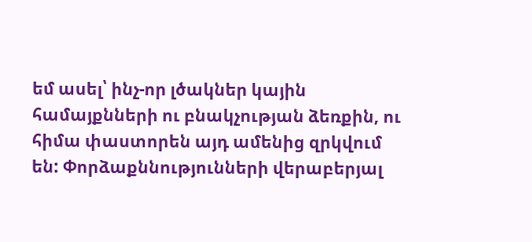եմ ասել՝ ինչ-որ լծակներ կային համայքնների ու բնակչության ձեռքին, ու հիմա փաստորեն այդ ամենից զրկվում են: Փորձաքննությունների վերաբերյալ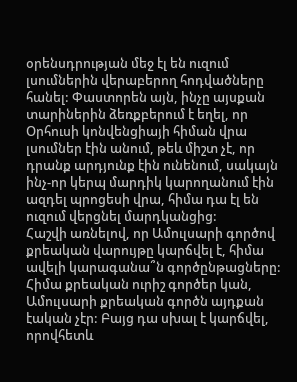օրենսդրության մեջ էլ են ուզում լսումներին վերաբերող հոդվածները հանել: Փաստորեն այն, ինչը այսքան տարիներին ձեռքբերում է եղել, որ Օրհուսի կոնվենցիայի հիման վրա լսումներ էին անում, թեև միշտ չէ, որ դրանք արդյունք էին ունենում, սակայն ինչ-որ կերպ մարդիկ կարողանում էին ազդել պրոցեսի վրա, հիմա դա էլ են ուզում վերցնել մարդկանցից:
Հաշվի առնելով, որ Ամուլսարի գործով քրեական վարույթը կարճվել է, հիմա ավելի կարագանա՞ն գործընթացները:
Հիմա քրեական ուրիշ գործեր կան, Ամուլսարի քրեական գործն այդքան էական չէր: Բայց դա սխալ է կարճվել, որովհետև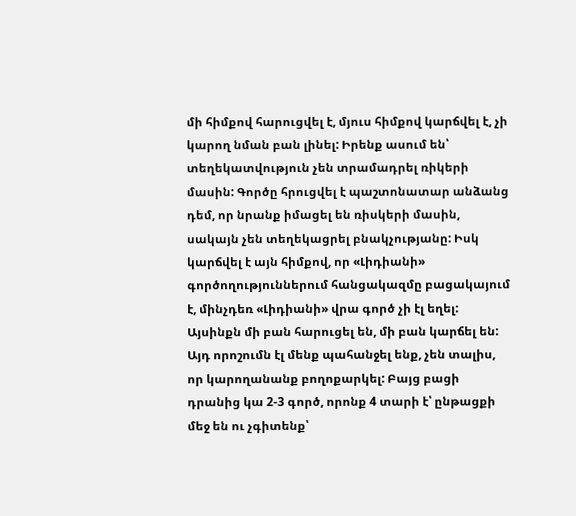մի հիմքով հարուցվել է, մյուս հիմքով կարճվել է, չի կարող նման բան լինել: Իրենք ասում են՝ տեղեկատվություն չեն տրամադրել ռիկերի մասին: Գործը հրուցվել է պաշտոնատար անձանց դեմ, որ նրանք իմացել են ռիսկերի մասին, սակայն չեն տեղեկացրել բնակչությանը: Իսկ կարճվել է այն հիմքով, որ «Լիդիանի» գործողություններում հանցակազմը բացակայում է, մինչդեռ «Լիդիանի» վրա գործ չի էլ եղել: Այսինքն մի բան հարուցել են, մի բան կարճել են: Այդ որոշումն էլ մենք պահանջել ենք, չեն տալիս, որ կարողանանք բողոքարկել: Բայց բացի դրանից կա 2-3 գործ, որոնք 4 տարի է՝ ընթացքի մեջ են ու չգիտենք՝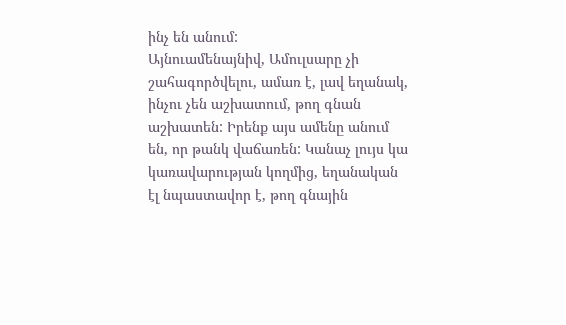ինչ են անում:
Այնուամենայնիվ, Ամուլսարը չի շահագործվելու, ամառ է, լավ եղանակ, ինչու չեն աշխատում, թող գնան աշխատեն: Իրենք այս ամենը անում են, որ թանկ վաճառեն: Կանաչ լույս կա կառավարության կողմից, եղանական էլ նպաստավոր է, թող գնային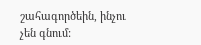շահագործեին, ինչու չեն գնում: